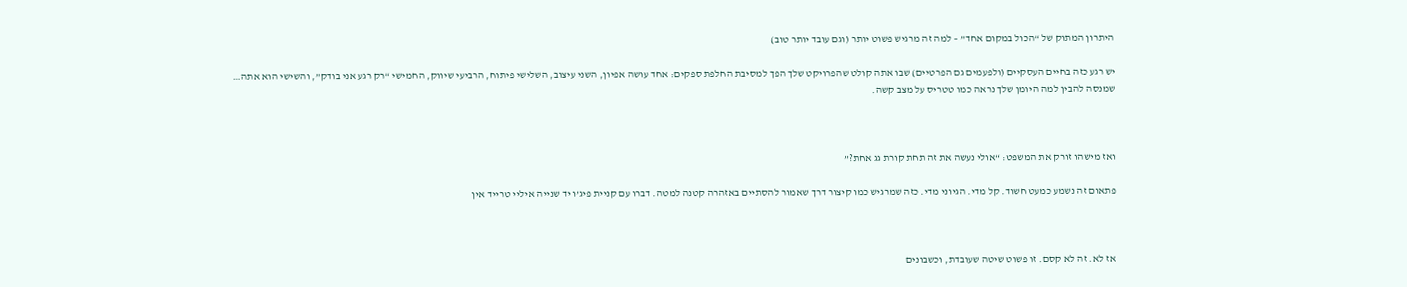היתרון המתוק של “הכול במקום אחד” – למה זה מרגיש פשוט יותר (וגם עובד יותר טוב)

יש רגע כזה בחיים העסקיים (ולפעמים גם הפרטיים) שבו אתה קולט שהפרויקט שלך הפך למסיבת החלפת ספקים: אחד עושה אפיון, השני עיצוב, השלישי פיתוח, הרביעי שיווק, החמישי “רק רגע אני בודק”, והשישי הוא אתה… שמנסה להבין למה היומן שלך נראה כמו טטריס על מצב קשה.



ואז מישהו זורק את המשפט: “אולי נעשה את זה תחת קורת גג אחת?”

פתאום זה נשמע כמעט חשוד. קל מדי. הגיוני מדי. כזה שמרגיש כמו קיצור דרך שאמור להסתיים באזהרה קטנה למטה. דברו עם קניית פיג’ו יד שנייה איליי טרייד אין



אז לא. זה לא קסם. זו פשוט שיטה שעובדת, וכשבונים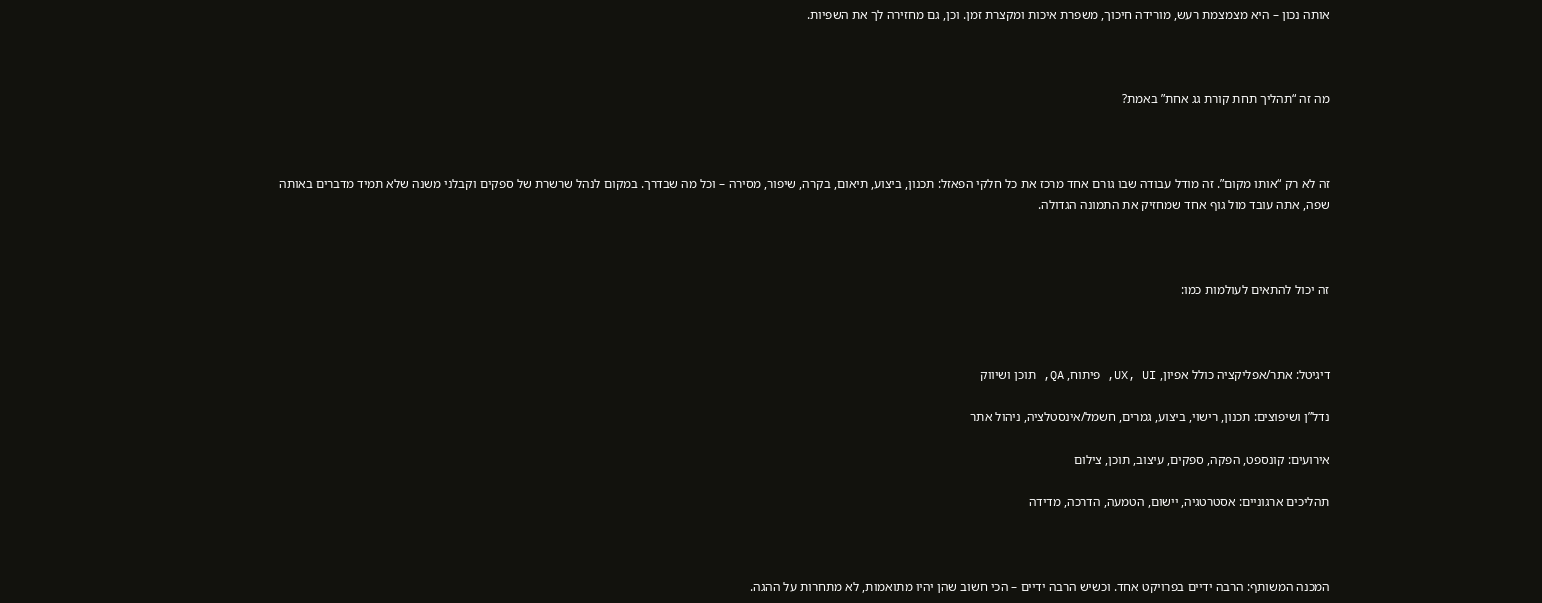אותה נכון – היא מצמצמת רעש, מורידה חיכוך, משפרת איכות ומקצרת זמן. וכן, גם מחזירה לך את השפיות.



מה זה “תהליך תחת קורת גג אחת” באמת?



זה לא רק “אותו מקום”. זה מודל עבודה שבו גורם אחד מרכז את כל חלקי הפאזל: תכנון, ביצוע, תיאום, בקרה, שיפור, מסירה – וכל מה שבדרך. במקום לנהל שרשרת של ספקים וקבלני משנה שלא תמיד מדברים באותה שפה, אתה עובד מול גוף אחד שמחזיק את התמונה הגדולה.



זה יכול להתאים לעולמות כמו:



דיגיטל: אתר/אפליקציה כולל אפיון, UX, UI, פיתוח, QA, תוכן ושיווק

נדל”ן ושיפוצים: תכנון, רישוי, ביצוע, גמרים, חשמל/אינסטלציה, ניהול אתר

אירועים: קונספט, הפקה, ספקים, עיצוב, תוכן, צילום

תהליכים ארגוניים: אסטרטגיה, יישום, הטמעה, הדרכה, מדידה



המכנה המשותף: הרבה ידיים בפרויקט אחד. וכשיש הרבה ידיים – הכי חשוב שהן יהיו מתואמות, לא מתחרות על ההגה.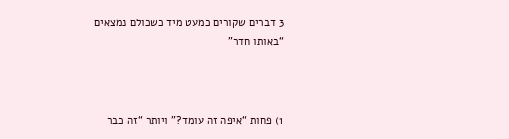3 דברים שקורים כמעט מיד כשכולם נמצאים “באותו חדר”



1) פחות “איפה זה עומד?” ויותר “זה כבר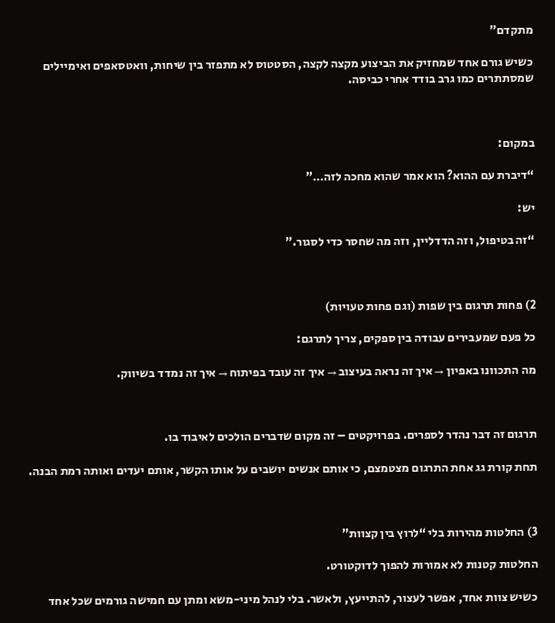מתקדם”

כשיש גורם אחד שמחזיק את הביצוע מקצה לקצה, הסטטוס לא מתפזר בין שיחות, וואטסאפים ואימיילים שמסתתרים כמו גרב בודד אחרי כביסה.



במקום:

“דיברת עם ההוא? הוא אמר שהוא מחכה לזה…”

יש:

“זה בטיפול, וזה הדדליין, וזה מה שחסר כדי לסגור.”



2) פחות תרגום בין שפות (וגם פחות טעויות)

כל פעם שמעבירים עבודה בין ספקים, צריך לתרגם:

מה התכוונו באפיון → איך זה נראה בעיצוב → איך זה עובד בפיתוח → איך זה נמדד בשיווק.



תרגום זה דבר נהדר לספרים. בפרויקטים – זה מקום שדברים הולכים לאיבוד בו.

תחת קורת גג אחת התרגום מצטמצם, כי אותם אנשים יושבים על אותו הקשר, אותם יעדים ואותה רמת הבנה.



3) החלטות מהירות בלי “לרוץ בין קצוות”

החלטות קטנות לא אמורות להפוך לדוקטורט.

כשיש צוות אחד, אפשר לעצור, להתייעץ, ולאשר. בלי לנהל מיני-משא ומתן עם חמישה גורמים שכל אחד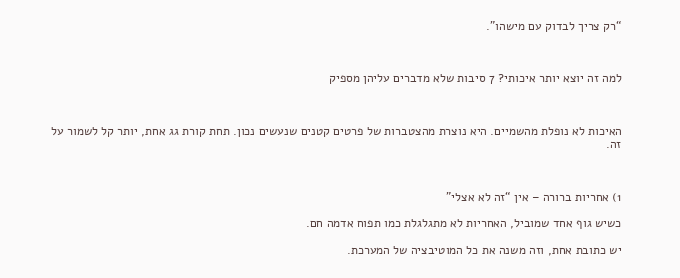“רק צריך לבדוק עם מישהו”.



למה זה יוצא יותר איכותי? 7 סיבות שלא מדברים עליהן מספיק



האיכות לא נופלת מהשמיים. היא נוצרת מהצטברות של פרטים קטנים שנעשים נכון. תחת קורת גג אחת, יותר קל לשמור על זה.



1) אחריות ברורה – אין “זה לא אצלי”

כשיש גוף אחד שמוביל, האחריות לא מתגלגלת כמו תפוח אדמה חם.

יש כתובת אחת, וזה משנה את כל המוטיבציה של המערכת.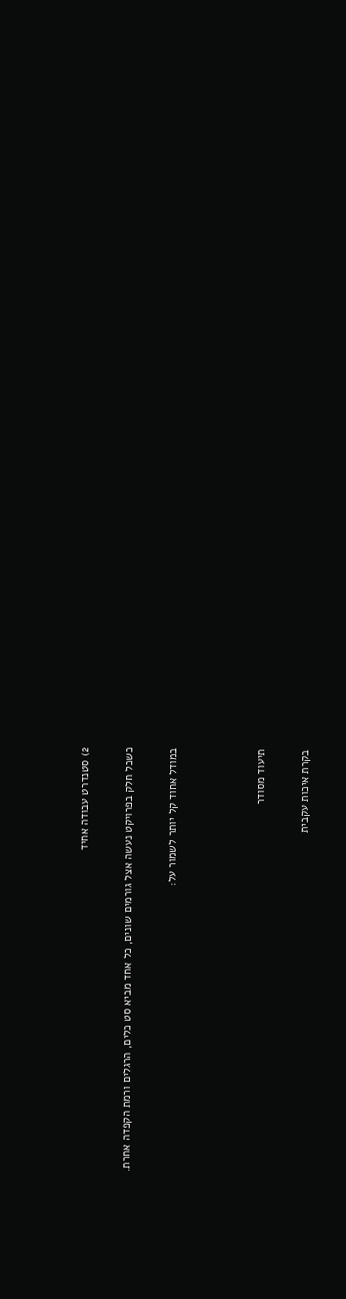2) סטנדרט עבודה אחיד

כשכל חלק בפרויקט נעשה אצל גורמים שונים, כל אחד מביא סט כלים, הרגלים ורמת הקפדה אחרת.

במודל אחוד קל יותר לשמור על:



תיעוד מסודר

בקרת איכות עקבית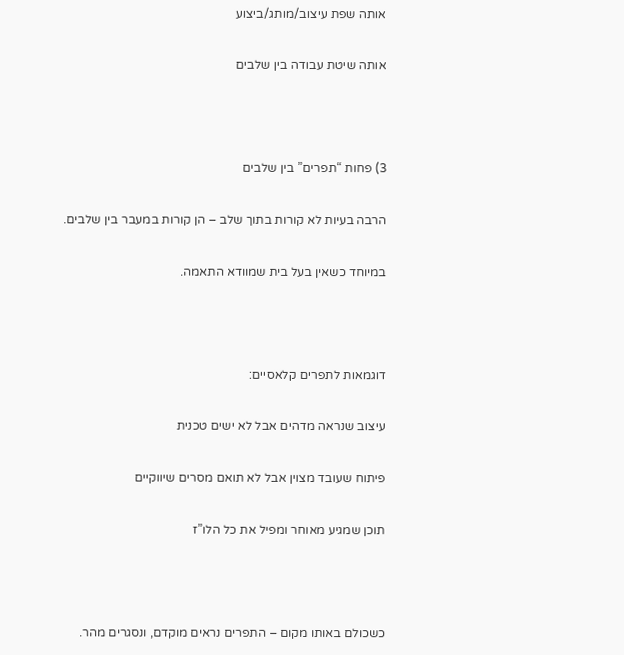אותה שפת עיצוב/מותג/ביצוע

אותה שיטת עבודה בין שלבים



3) פחות “תפרים” בין שלבים

הרבה בעיות לא קורות בתוך שלב – הן קורות במעבר בין שלבים.

במיוחד כשאין בעל בית שמוודא התאמה.



דוגמאות לתפרים קלאסיים:

עיצוב שנראה מדהים אבל לא ישים טכנית

פיתוח שעובד מצוין אבל לא תואם מסרים שיווקיים

תוכן שמגיע מאוחר ומפיל את כל הלו”ז



כשכולם באותו מקום – התפרים נראים מוקדם, ונסגרים מהר.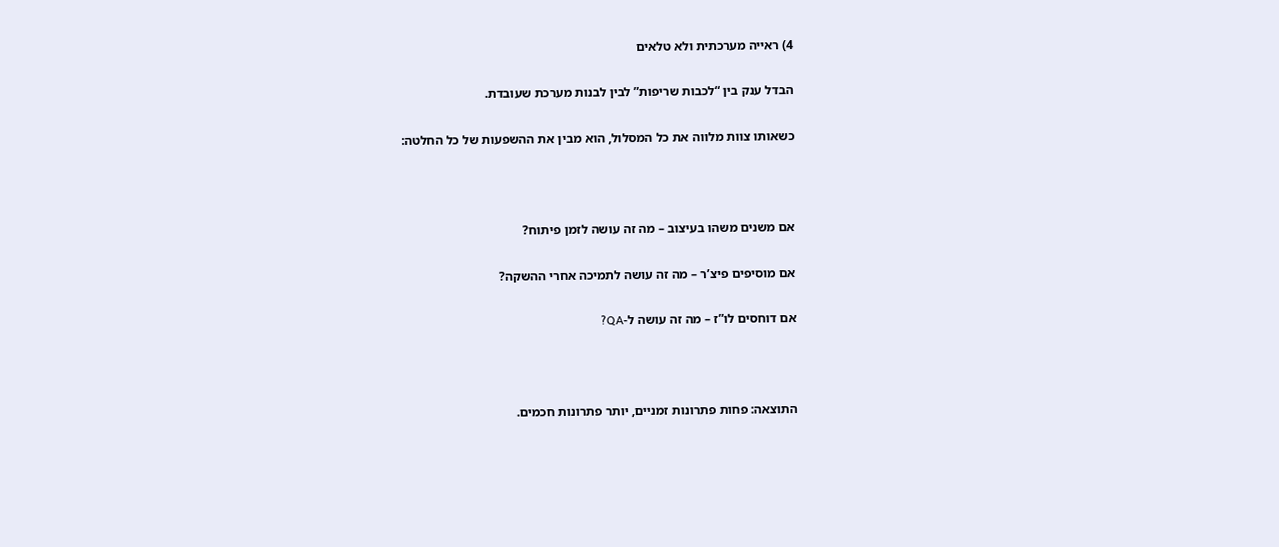4) ראייה מערכתית ולא טלאים

הבדל ענק בין “לכבות שריפות” לבין לבנות מערכת שעובדת.

כשאותו צוות מלווה את כל המסלול, הוא מבין את ההשפעות של כל החלטה:



אם משנים משהו בעיצוב – מה זה עושה לזמן פיתוח?

אם מוסיפים פיצ’ר – מה זה עושה לתמיכה אחרי ההשקה?

אם דוחסים לו”ז – מה זה עושה ל-QA?



התוצאה: פחות פתרונות זמניים, יותר פתרונות חכמים.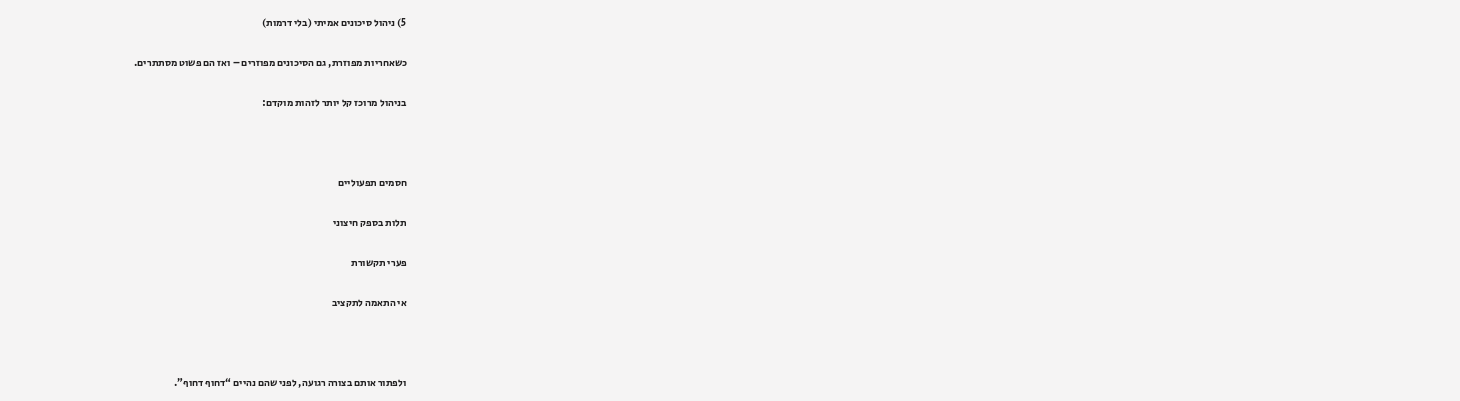5) ניהול סיכונים אמיתי (בלי דרמות)

כשאחריות מפוזרת, גם הסיכונים מפוזרים – ואז הם פשוט מסתתרים.

בניהול מרוכז קל יותר לזהות מוקדם:



חסמים תפעוליים

תלות בספק חיצוני

פערי תקשורת

אי התאמה לתקציב



ולפתור אותם בצורה רגועה, לפני שהם נהיים “דחוף דחוף”.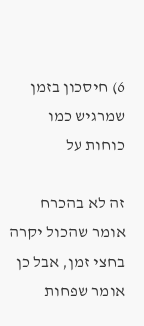6) חיסכון בזמן שמרגיש כמו כוחות על

זה לא בהכרח אומר שהכול יקרה בחצי זמן, אבל כן אומר שפחות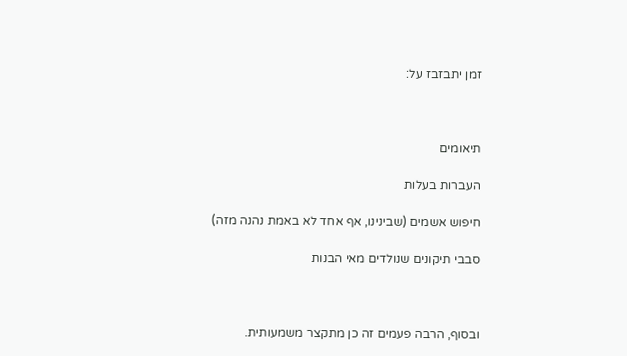זמן יתבזבז על:



תיאומים

העברות בעלות

חיפוש אשמים (שבינינו, אף אחד לא באמת נהנה מזה)

סבבי תיקונים שנולדים מאי הבנות



ובסוף, הרבה פעמים זה כן מתקצר משמעותית.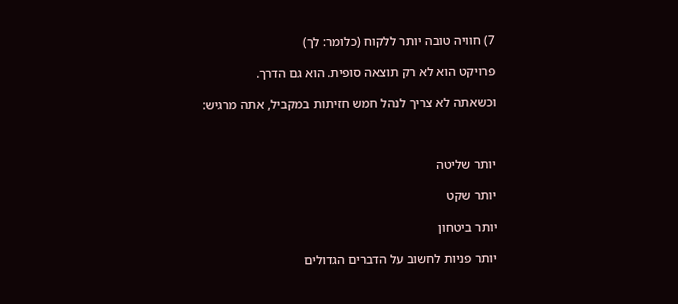7) חוויה טובה יותר ללקוח (כלומר: לך)

פרויקט הוא לא רק תוצאה סופית. הוא גם הדרך.

וכשאתה לא צריך לנהל חמש חזיתות במקביל, אתה מרגיש:



יותר שליטה

יותר שקט

יותר ביטחון

יותר פניות לחשוב על הדברים הגדולים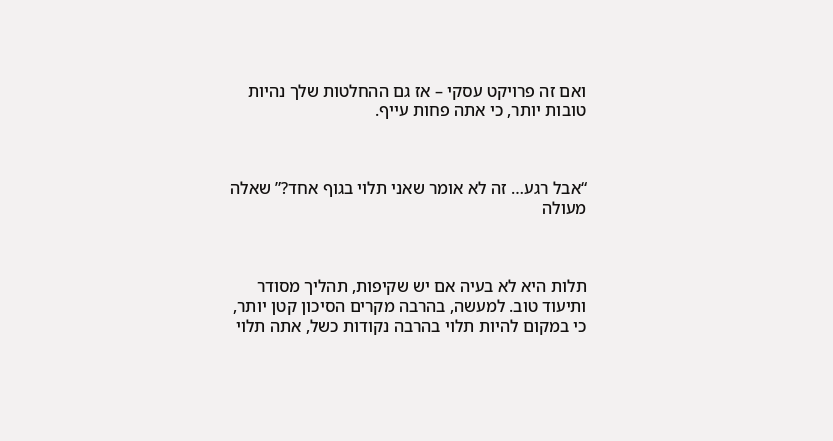ואם זה פרויקט עסקי – אז גם ההחלטות שלך נהיות טובות יותר, כי אתה פחות עייף.



“אבל רגע… זה לא אומר שאני תלוי בגוף אחד?” שאלה מעולה



תלות היא לא בעיה אם יש שקיפות, תהליך מסודר ותיעוד טוב. למעשה, בהרבה מקרים הסיכון קטן יותר, כי במקום להיות תלוי בהרבה נקודות כשל, אתה תלוי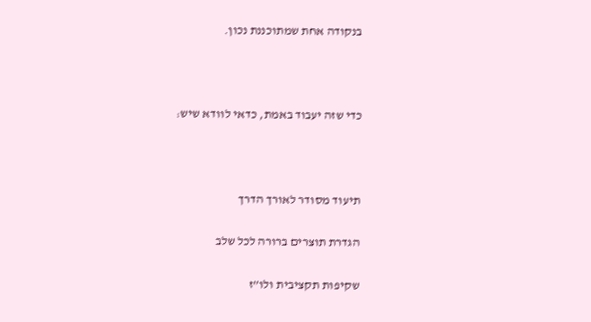בנקודה אחת שמתוכננת נכון.



כדי שזה יעבוד באמת, כדאי לוודא שיש:



תיעוד מסודר לאורך הדרך

הגדרת תוצרים ברורה לכל שלב

שקיפות תקציבית ולו”ז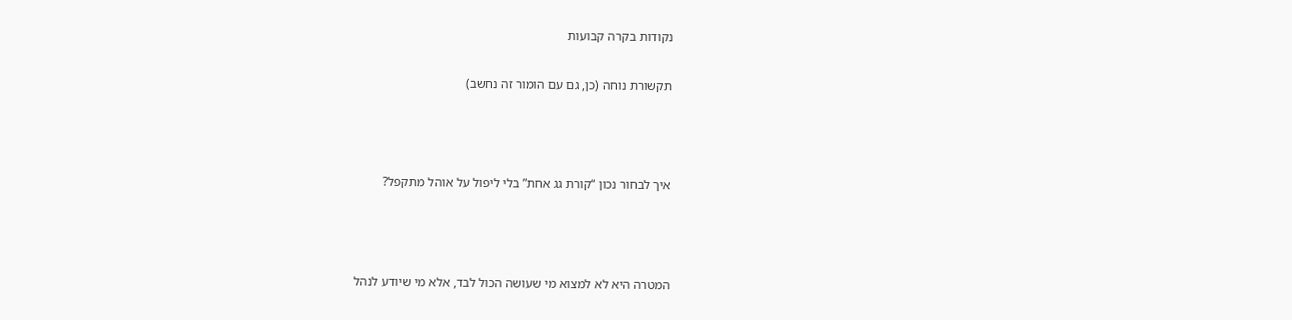נקודות בקרה קבועות

תקשורת נוחה (כן, גם עם הומור זה נחשב)



איך לבחור נכון “קורת גג אחת” בלי ליפול על אוהל מתקפל?



המטרה היא לא למצוא מי שעושה הכול לבד, אלא מי שיודע לנהל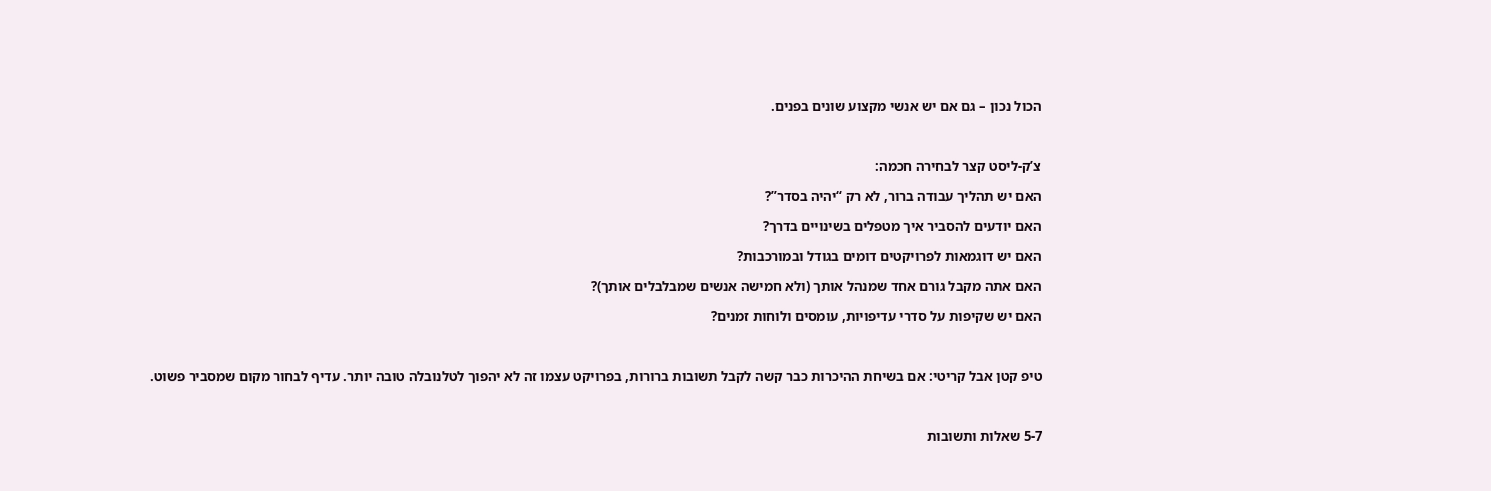הכול נכון – גם אם יש אנשי מקצוע שונים בפנים.



צ’ק-ליסט קצר לבחירה חכמה:

האם יש תהליך עבודה ברור, לא רק “יהיה בסדר”?

האם יודעים להסביר איך מטפלים בשינויים בדרך?

האם יש דוגמאות לפרויקטים דומים בגודל ובמורכבות?

האם אתה מקבל גורם אחד שמנהל אותך (ולא חמישה אנשים שמבלבלים אותך)?

האם יש שקיפות על סדרי עדיפויות, עומסים ולוחות זמנים?



טיפ קטן אבל קריטי: אם בשיחת ההיכרות כבר קשה לקבל תשובות ברורות, בפרויקט עצמו זה לא יהפוך לטלנובלה טובה יותר. עדיף לבחור מקום שמסביר פשוט.



5-7 שאלות ותשובות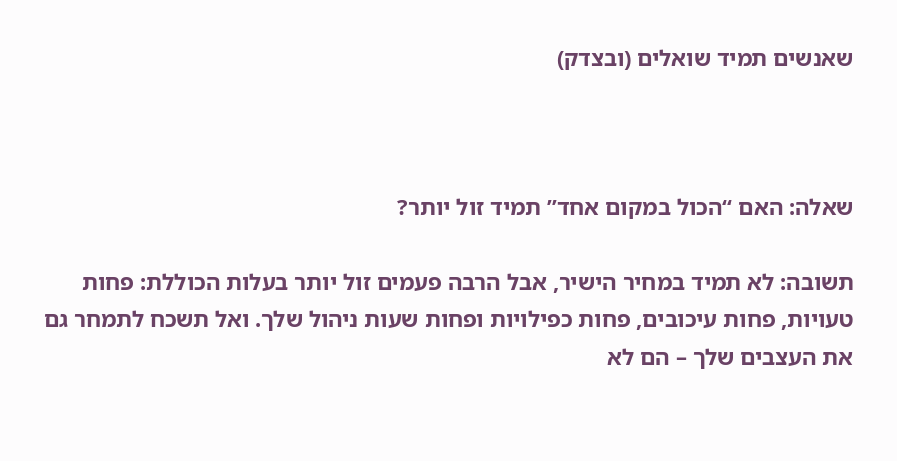שאנשים תמיד שואלים (ובצדק)



שאלה: האם “הכול במקום אחד” תמיד זול יותר?

תשובה: לא תמיד במחיר הישיר, אבל הרבה פעמים זול יותר בעלות הכוללת: פחות טעויות, פחות עיכובים, פחות כפילויות ופחות שעות ניהול שלך. ואל תשכח לתמחר גם את העצבים שלך – הם לא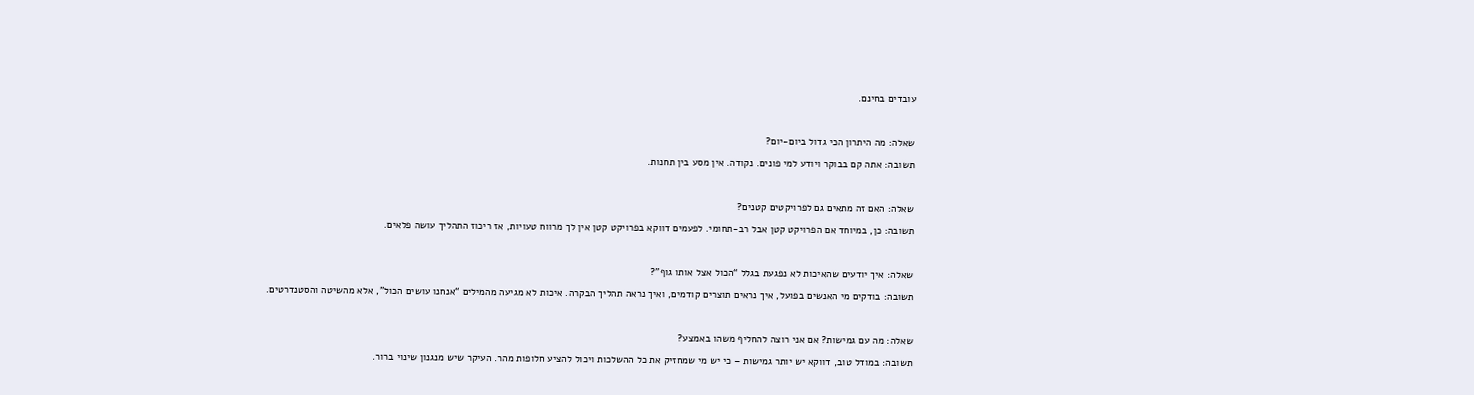עובדים בחינם.



שאלה: מה היתרון הכי גדול ביום-יום?

תשובה: אתה קם בבוקר ויודע למי פונים. נקודה. אין מסע בין תחנות.



שאלה: האם זה מתאים גם לפרויקטים קטנים?

תשובה: כן, במיוחד אם הפרויקט קטן אבל רב-תחומי. לפעמים דווקא בפרויקט קטן אין לך מרווח טעויות, אז ריכוז התהליך עושה פלאים.



שאלה: איך יודעים שהאיכות לא נפגעת בגלל “הכול אצל אותו גוף”?

תשובה: בודקים מי האנשים בפועל, איך נראים תוצרים קודמים, ואיך נראה תהליך הבקרה. איכות לא מגיעה מהמילים “אנחנו עושים הכול”, אלא מהשיטה והסטנדרטים.



שאלה: מה עם גמישות? אם אני רוצה להחליף משהו באמצע?

תשובה: במודל טוב, דווקא יש יותר גמישות – כי יש מי שמחזיק את כל ההשלכות ויכול להציע חלופות מהר. העיקר שיש מנגנון שינוי ברור.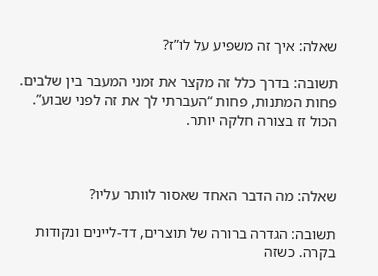שאלה: איך זה משפיע על לו”ז?

תשובה: בדרך כלל זה מקצר את זמני המעבר בין שלבים. פחות המתנות, פחות “העברתי לך את זה לפני שבוע”. הכול זז בצורה חלקה יותר.



שאלה: מה הדבר האחד שאסור לוותר עליו?

תשובה: הגדרה ברורה של תוצרים, דד-ליינים ונקודות בקרה. כשזה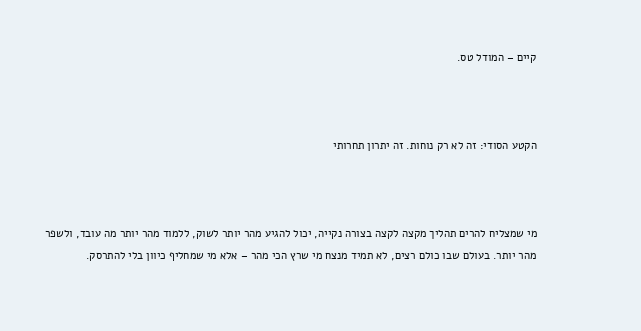קיים – המודל טס.



הקטע הסודי: זה לא רק נוחות. זה יתרון תחרותי



מי שמצליח להרים תהליך מקצה לקצה בצורה נקייה, יכול להגיע מהר יותר לשוק, ללמוד מהר יותר מה עובד, ולשפר מהר יותר. בעולם שבו כולם רצים, לא תמיד מנצח מי שרץ הכי מהר – אלא מי שמחליף כיוון בלי להתרסק.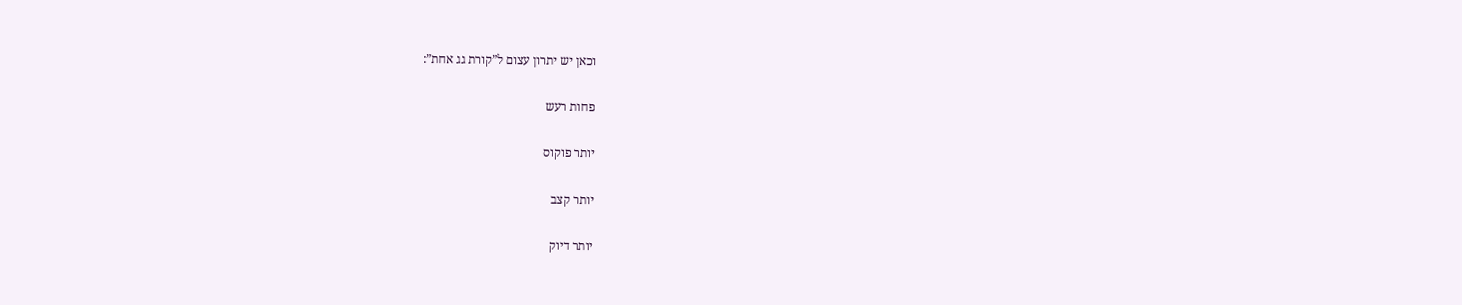וכאן יש יתרון עצום ל”קורת גג אחת”:

פחות רעש

יותר פוקוס

יותר קצב

יותר דיוק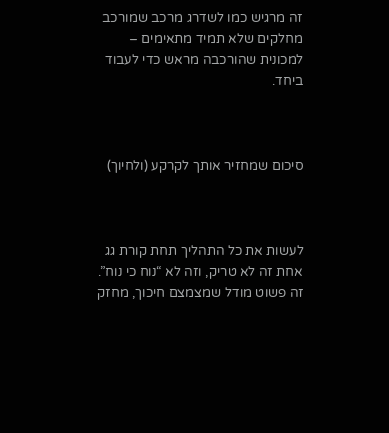זה מרגיש כמו לשדרג מרכב שמורכב מחלקים שלא תמיד מתאימים – למכונית שהורכבה מראש כדי לעבוד ביחד.



סיכום שמחזיר אותך לקרקע (ולחיוך)



לעשות את כל התהליך תחת קורת גג אחת זה לא טריק, וזה לא “נוח כי נוח”. זה פשוט מודל שמצמצם חיכוך, מחזק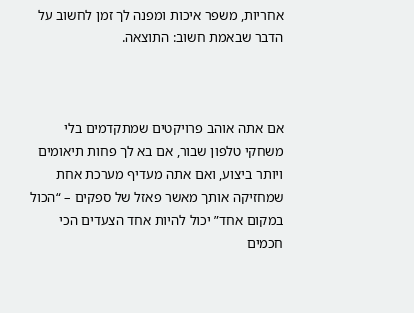אחריות, משפר איכות ומפנה לך זמן לחשוב על הדבר שבאמת חשוב: התוצאה.



אם אתה אוהב פרויקטים שמתקדמים בלי משחקי טלפון שבור, אם בא לך פחות תיאומים ויותר ביצוע, ואם אתה מעדיף מערכת אחת שמחזיקה אותך מאשר פאזל של ספקים – “הכול במקום אחד” יכול להיות אחד הצעדים הכי חכמים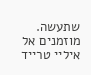שתעשה. מוזמנים אל איליי טרייד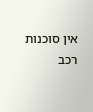אין סוכנות רכב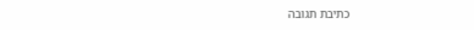כתיבת תגובה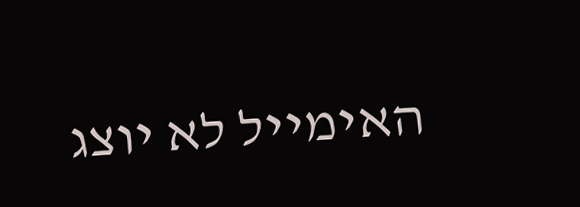האימייל לא יוצג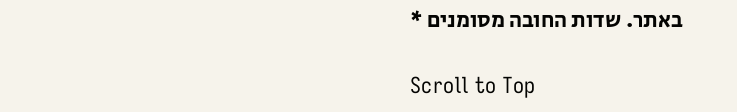באתר. שדות החובה מסומנים *

Scroll to Top